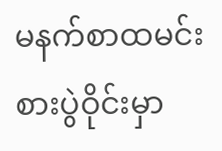မနက်စာထမင်းစားပွဲဝိုင်းမှာ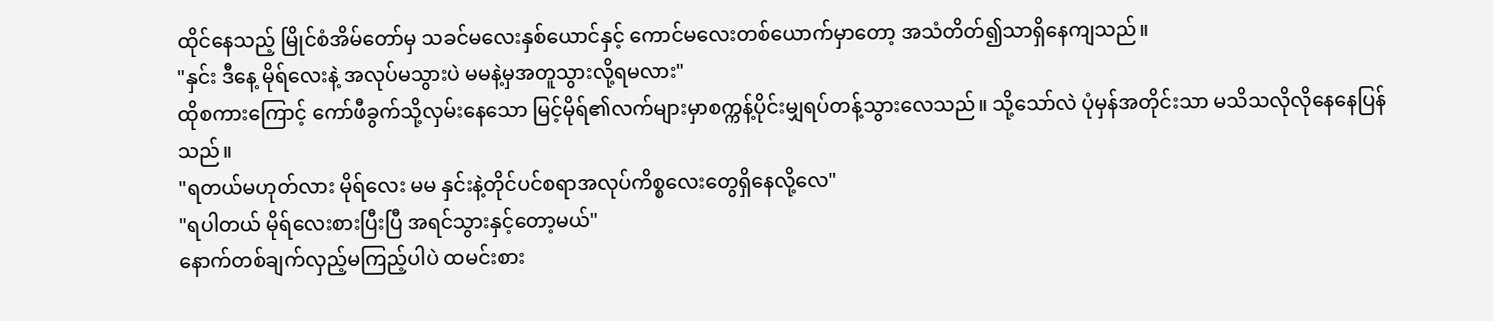ထိုင်နေသည့် မြိုင်စံအိမ်တော်မှ သခင်မလေးနှစ်ယောင်နှင့် ကောင်မလေးတစ်ယောက်မှာတော့ အသံတိတ်၍သာရှိနေကျသည်။
"နှင်း ဒီနေ့ မိုရ်လေးနဲ့ အလုပ်မသွားပဲ မမနဲ့မှအတူသွားလို့ရမလား"
ထိုစကားကြောင့် ကော်ဖီခွက်သို့လှမ်းနေသော မြင့်မိုရ်၏လက်များမှာစက္ကန့်ပိုင်းမျှရပ်တန့်သွားလေသည်။ သို့သော်လဲ ပုံမှန်အတိုင်းသာ မသိသလိုလိုနေနေပြန်သည်။
"ရတယ်မဟုတ်လား မိုရ်လေး မမ နှင်းနဲ့တိုင်ပင်စရာအလုပ်ကိစ္စလေးတွေရှိနေလို့လေ"
"ရပါတယ် မိုရ်လေးစားပြီးပြီ အရင်သွားနှင့်တော့မယ်"
နောက်တစ်ချက်လှည့်မကြည့်ပါပဲ ထမင်းစား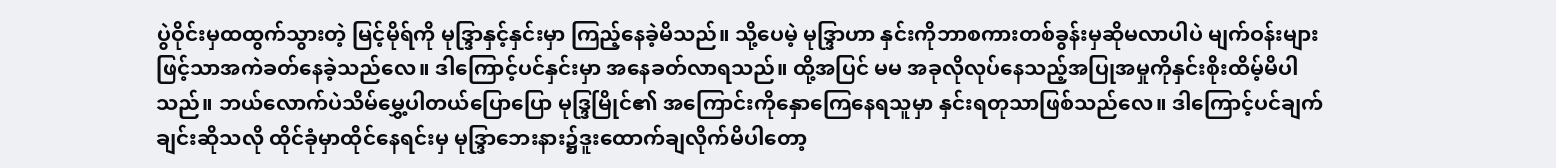ပွဲဝိုင်းမှထထွက်သွားတဲ့ မြင့်မိုရ်ကို မုဒ္ဒြာနှင့်နှင်းမှာ ကြည့်နေခဲ့မိသည်။ သို့ပေမဲ့ မုဒ္ဒြာဟာ နှင်းကိုဘာစကားတစ်ခွန်းမှဆိုမလာပါပဲ မျက်ဝန်းများဖြင့်သာအကဲခတ်နေခဲ့သည်လေ။ ဒါကြောင့်ပင်နှင်းမှာ အနေခတ်လာရသည်။ ထို့အပြင် မမ အခုလိုလုပ်နေသည့်အပြုအမှုကိုနှင်းစိုးထိမ့်မိပါသည်။ ဘယ်လောက်ပဲသိမ်မွှေ့ပါတယ်ပြောပြော မုဒ္ဒြမြိုင်၏ အကြောင်းကိုနှောကြေနေရသူမှာ နှင်းရတုသာဖြစ်သည်လေ။ ဒါကြောင့်ပင်ချက်ချင်းဆိုသလို ထိုင်ခုံမှာထိုင်နေရင်းမှ မုဒ္ဒြာဘေးနား၌ဒူးထောက်ချလိုက်မိပါတော့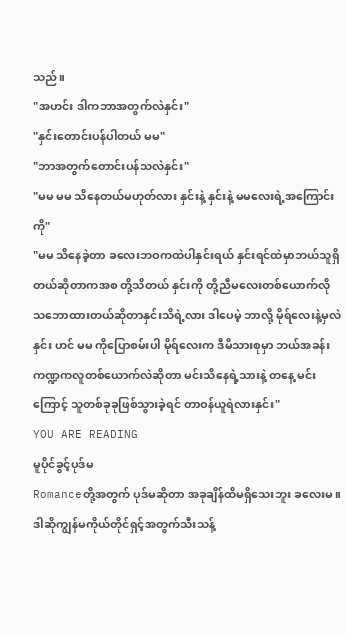သည်။
"အဟင်း ဒါကဘာအတွက်လဲနှင်း"
"နှင်းတောင်းပန်ပါတယ် မမ"
"ဘာအတွက်တောင်းပန်သလဲနှင်း"
"မမ မမ သိနေတယ်မဟုတ်လား နှင်းနဲ့ နှင်းနဲ့ မမလေးရဲ့အကြောင်းကို"
"မမ သိနေခဲ့တာ ခလေးဘဝကထဲပါနှင်းရယ် နှင်းရင်ထဲမှာဘယ်သူရှိတယ်ဆိုတာကအစ တို့သိတယ် နှင်းကို တို့ညီမလေးတစ်ယောက်လိုသဘောထားတယ်ဆိုတာနှင်းသိရဲ့လား ဒါပေမဲ့ ဘာလို့ မိုရ်လေးနဲ့မှလဲနှင်း ဟင် မမ ကိုပြောစမ်းပါ မိုရ်လေးက ဒီမိသားစုမှာ ဘယ်အခန်းကဏ္ဍကလူတစ်ယောက်လဲဆိုတာ မင်းသိနေရဲ့သားနဲ့ တနေ့ မင်းကြောင့် သူတစ်ခုခုဖြစ်သွားခဲ့ရင် တာဝန်ယူရဲလားနှင်း"
YOU ARE READING
မူပိုင်ခွင့်ပုဒ်မ
Romanceတို့အတွက် ပုဒ်မဆိုတာ အခုချိန်ထိမရှိသေးဘူး ခလေးမ။ ဒါဆိုကျွန်မကိုယ်တိုင်ရှင့်အတွက်သီးသန့်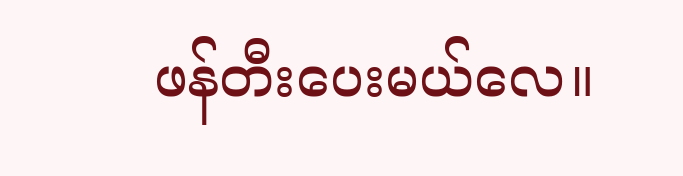ဖန်တီးပေးမယ်လေ။